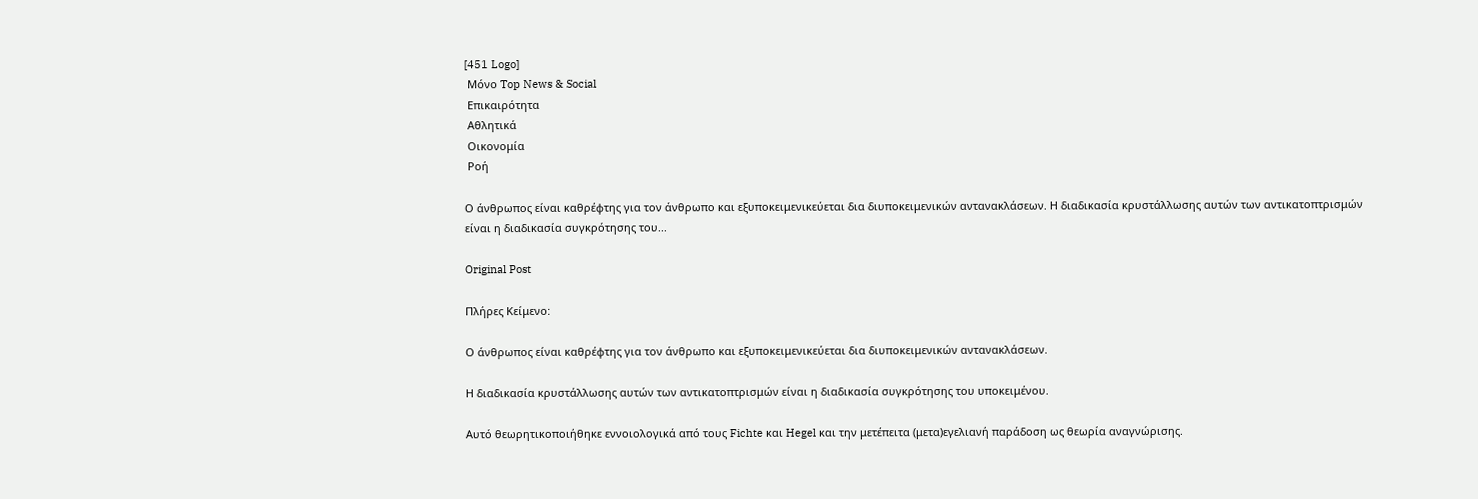[451 Logo]
 Μόνο Top News & Social
 Επικαιρότητα
 Αθλητικά
 Οικονομία
 Ροή

Ο άνθρωπος είναι καθρέφτης για τον άνθρωπο και εξυποκειμενικεύεται δια διυποκειμενικών αντανακλάσεων. Η διαδικασία κρυστάλλωσης αυτών των αντικατοπτρισμών είναι η διαδικασία συγκρότησης του...

Original Post

Πλήρες Κείμενο:

Ο άνθρωπος είναι καθρέφτης για τον άνθρωπο και εξυποκειμενικεύεται δια διυποκειμενικών αντανακλάσεων.

Η διαδικασία κρυστάλλωσης αυτών των αντικατοπτρισμών είναι η διαδικασία συγκρότησης του υποκειμένου.

Αυτό θεωρητικοποιήθηκε εννοιολογικά από τους Fichte και Hegel και την μετέπειτα (μετα)εγελιανή παράδοση ως θεωρία αναγνώρισης.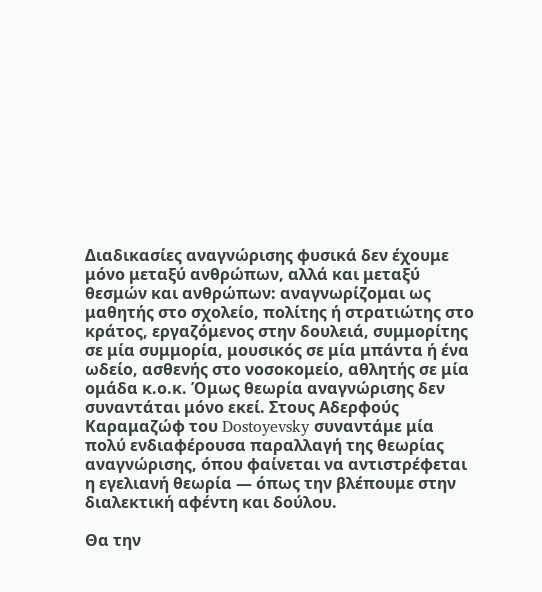Διαδικασίες αναγνώρισης φυσικά δεν έχουμε μόνο μεταξύ ανθρώπων, αλλά και μεταξύ θεσμών και ανθρώπων: αναγνωρίζομαι ως μαθητής στο σχολείο, πολίτης ή στρατιώτης στο κράτος, εργαζόμενος στην δουλειά, συμμορίτης σε μία συμμορία, μουσικός σε μία μπάντα ή ένα ωδείο, ασθενής στο νοσοκομείο, αθλητής σε μία ομάδα κ.ο.κ. Όμως θεωρία αναγνώρισης δεν συναντάται μόνο εκεί. Στους Αδερφούς Καραμαζώφ του Dostoyevsky συναντάμε μία πολύ ενδιαφέρουσα παραλλαγή της θεωρίας αναγνώρισης, όπου φαίνεται να αντιστρέφεται η εγελιανή θεωρία — όπως την βλέπουμε στην διαλεκτική αφέντη και δούλου.

Θα την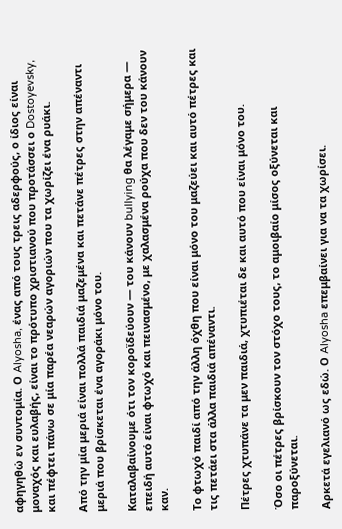αφηγηθώ εν συντομία. Ο Alyosha, ένας από τους τρεις αδερφούς, ο ίδιος είναι μοναχός και ευλαβής, είναι το πρότυπο χριστιανού που προτάσσει ο Dostoyevsky, και πέφτει πάνω σε μία παρέα νεαρών αγοριών που τα χωρίζει ένα ρυάκι.

Από την μία μεριά είναι πολλά παιδιά μαζεμένα και πετάνε πέτρες στην απέναντι μεριά που βρίσκεται ένα αγοράκι μόνο του.

Καταλαβαίνουμε ότι τον κοροϊδεύουν — του κάνουν bullying θα λέγαμε σήμερα — επειδή αυτό είναι φτωχό και πεινασμένο, με χαλασμένα ρούχα που δεν του κάνουν καν.

Το φτωχό παιδί από την άλλη όχθη που είναι μόνο του μαζεύει και αυτό πέτρες και τις πετάει στα άλλα παιδιά απέναντι.

Πέτρες χτυπάνε τα μεν παιδιά, χτυπιέται δε και αυτό που είναι μόνο του.

Όσο οι πέτρες βρίσκουν τον στόχο τους, το αμοιβαίο μίσος οξύνεται και παροξύνεται.

Αρκετά εγελιανό ως εδώ. Ο Alyosha επεμβαίνει για να τα χωρίσει.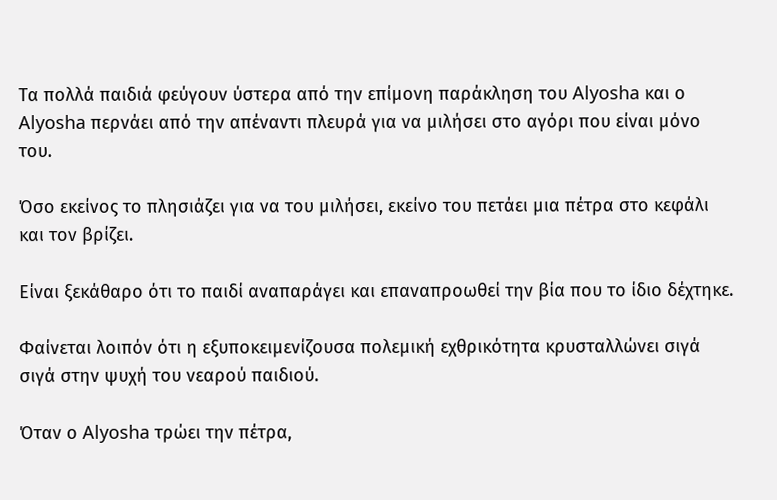Τα πολλά παιδιά φεύγουν ύστερα από την επίμονη παράκληση του Alyosha και ο Alyosha περνάει από την απέναντι πλευρά για να μιλήσει στο αγόρι που είναι μόνο του.

Όσο εκείνος το πλησιάζει για να του μιλήσει, εκείνο του πετάει μια πέτρα στο κεφάλι και τον βρίζει.

Είναι ξεκάθαρο ότι το παιδί αναπαράγει και επαναπροωθεί την βία που το ίδιο δέχτηκε.

Φαίνεται λοιπόν ότι η εξυποκειμενίζουσα πολεμική εχθρικότητα κρυσταλλώνει σιγά σιγά στην ψυχή του νεαρού παιδιού.

Όταν ο Alyosha τρώει την πέτρα,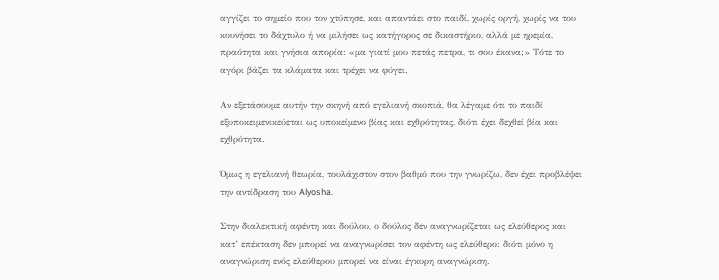αγγίζει το σημείο που τον χτύπησε, και απαντάει στο παιδί, χωρίς οργή, χωρίς να του κουνήσει το δάχτυλο ή να μιλήσει ως κατήγορος σε δικαστήριο, αλλά με ηρεμία, πραότητα και γνήσια απορία: «μα γιατί μου πετάς πετρα, τι σου έκανα;» Τότε το αγόρι βάζει τα κλάματα και τρέχει να φύγει.

Αν εξετάσουμε αυτήν την σκηνή από εγελιανή σκοπιά, θα λέγαμε ότι το παιδί εξυποκειμενικεύεται ως υποκείμενο βίας και εχθρότητας, διότι έχει δεχθεί βία και εχθρότητα.

Όμως η εγελιανή θεωρία, τουλάχιστον στον βαθμό που την γνωρίζω, δεν έχει προβλέψει την αντίδραση του Alyosha.

Στην διαλεκτική αφέντη και δούλου, ο δούλος δεν αναγνωρίζεται ως ελεύθερος και κατ’ επέκταση δεν μπορεί να αναγνωρίσει τον αφέντη ως ελεύθερο: διότι μόνο η αναγνώριση ενός ελεύθερου μπορεί να είναι έγκυρη αναγνώριση.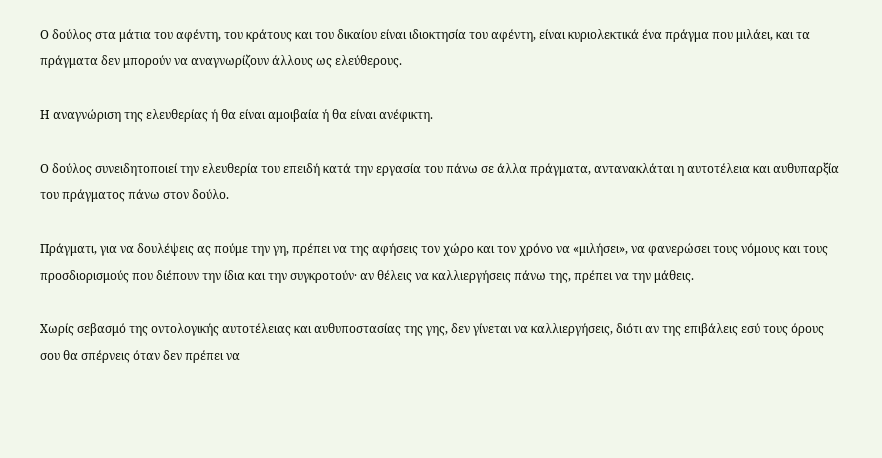Ο δούλος στα μάτια του αφέντη, του κράτους και του δικαίου είναι ιδιοκτησία του αφέντη, είναι κυριολεκτικά ένα πράγμα που μιλάει, και τα πράγματα δεν μπορούν να αναγνωρίζουν άλλους ως ελεύθερους.

Η αναγνώριση της ελευθερίας ή θα είναι αμοιβαία ή θα είναι ανέφικτη.

Ο δούλος συνειδητοποιεί την ελευθερία του επειδή κατά την εργασία του πάνω σε άλλα πράγματα, αντανακλάται η αυτοτέλεια και αυθυπαρξία του πράγματος πάνω στον δούλο.

Πράγματι, για να δουλέψεις ας πούμε την γη, πρέπει να της αφήσεις τον χώρο και τον χρόνο να «μιλήσει», να φανερώσει τους νόμους και τους προσδιορισμούς που διέπουν την ίδια και την συγκροτούν· αν θέλεις να καλλιεργήσεις πάνω της, πρέπει να την μάθεις.

Χωρίς σεβασμό της οντολογικής αυτοτέλειας και αυθυποστασίας της γης, δεν γίνεται να καλλιεργήσεις, διότι αν της επιβάλεις εσύ τους όρους σου θα σπέρνεις όταν δεν πρέπει να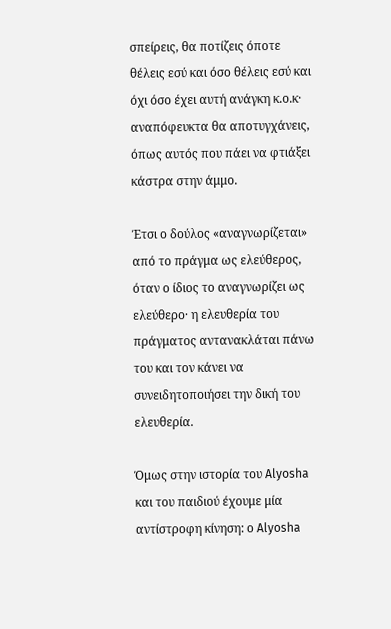σπείρεις, θα ποτίζεις όποτε θέλεις εσύ και όσο θέλεις εσύ και όχι όσο έχει αυτή ανάγκη κ.ο.κ· αναπόφευκτα θα αποτυγχάνεις, όπως αυτός που πάει να φτιάξει κάστρα στην άμμο.

Έτσι ο δούλος «αναγνωρίζεται» από το πράγμα ως ελεύθερος, όταν ο ίδιος το αναγνωρίζει ως ελεύθερο· η ελευθερία του πράγματος αντανακλάται πάνω του και τον κάνει να συνειδητοποιήσει την δική του ελευθερία.

Όμως στην ιστορία του Alyosha και του παιδιού έχουμε μία αντίστροφη κίνηση: ο Alyosha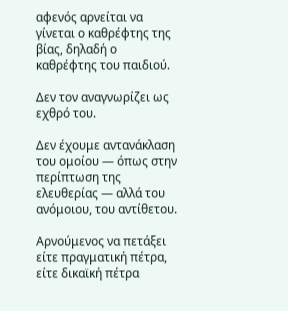αφενός αρνείται να γίνεται ο καθρέφτης της βίας, δηλαδή ο καθρέφτης του παιδιού.

Δεν τον αναγνωρίζει ως εχθρό του.

Δεν έχουμε αντανάκλαση του ομοίου — όπως στην περίπτωση της ελευθερίας — αλλά του ανόμοιου, του αντίθετου.

Αρνούμενος να πετάξει είτε πραγματική πέτρα, είτε δικαϊκή πέτρα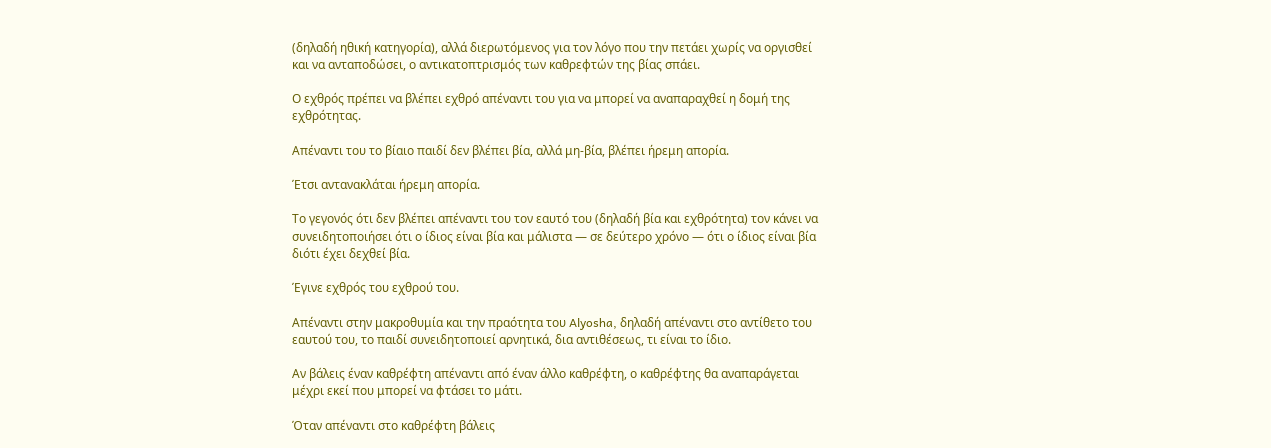(δηλαδή ηθική κατηγορία), αλλά διερωτόμενος για τον λόγο που την πετάει χωρίς να οργισθεί και να ανταποδώσει, ο αντικατοπτρισμός των καθρεφτών της βίας σπάει.

Ο εχθρός πρέπει να βλέπει εχθρό απέναντι του για να μπορεί να αναπαραχθεί η δομή της εχθρότητας.

Απέναντι του το βίαιο παιδί δεν βλέπει βία, αλλά μη-βία, βλέπει ήρεμη απορία.

Έτσι αντανακλάται ήρεμη απορία.

Το γεγονός ότι δεν βλέπει απέναντι του τον εαυτό του (δηλαδή βία και εχθρότητα) τον κάνει να συνειδητοποιήσει ότι ο ίδιος είναι βία και μάλιστα — σε δεύτερο χρόνο — ότι ο ίδιος είναι βία διότι έχει δεχθεί βία.

Έγινε εχθρός του εχθρού του.

Απέναντι στην μακροθυμία και την πραότητα του Alyosha, δηλαδή απέναντι στο αντίθετο του εαυτού του, το παιδί συνειδητοποιεί αρνητικά, δια αντιθέσεως, τι είναι το ίδιο.

Αν βάλεις έναν καθρέφτη απέναντι από έναν άλλο καθρέφτη, ο καθρέφτης θα αναπαράγεται μέχρι εκεί που μπορεί να φτάσει το μάτι.

Όταν απέναντι στο καθρέφτη βάλεις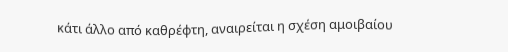κάτι άλλο από καθρέφτη, αναιρείται η σχέση αμοιβαίου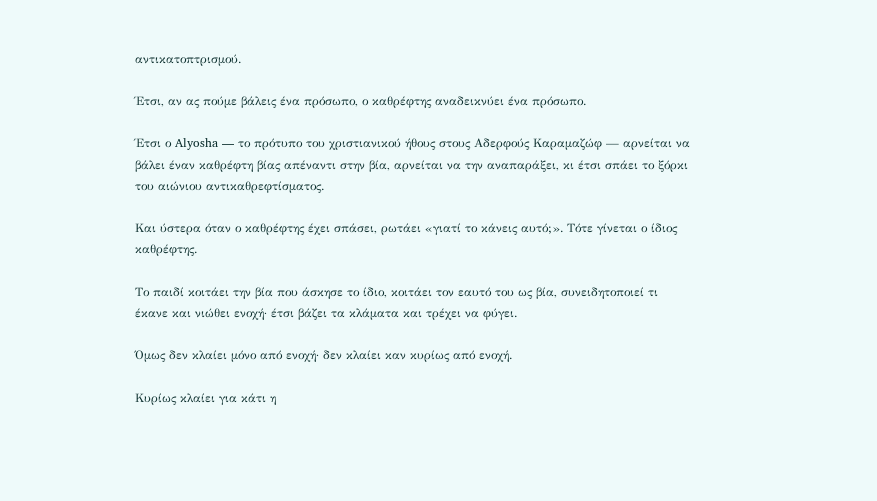αντικατοπτρισμού.

Έτσι, αν ας πούμε βάλεις ένα πρόσωπο, ο καθρέφτης αναδεικνύει ένα πρόσωπο.

Έτσι ο Alyosha — το πρότυπο του χριστιανικού ήθους στους Αδερφούς Καραμαζώφ — αρνείται να βάλει έναν καθρέφτη βίας απέναντι στην βία, αρνείται να την αναπαράξει, κι έτσι σπάει το ξόρκι του αιώνιου αντικαθρεφτίσματος.

Και ύστερα όταν ο καθρέφτης έχει σπάσει, ρωτάει «γιατί το κάνεις αυτό;». Τότε γίνεται ο ίδιος καθρέφτης.

Το παιδί κοιτάει την βία που άσκησε το ίδιο, κοιτάει τον εαυτό του ως βία, συνειδητοποιεί τι έκανε και νιώθει ενοχή· έτσι βάζει τα κλάματα και τρέχει να φύγει.

Όμως δεν κλαίει μόνο από ενοχή· δεν κλαίει καν κυρίως από ενοχή.

Κυρίως κλαίει για κάτι η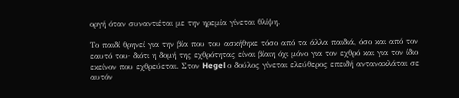οργή όταν συναντιέται με την ηρεμία γίνεται θλίψη.

Το παιδί θρηνεί για την βία που του ασκήθηκε τόσο από τα άλλα παιδιά, όσο και από τον εαυτό του· διότι η δομή της εχθρότητας είναι βίαιη όχι μόνο για τον εχθρό και για τον ίδιο εκείνον που εχθρεύεται. Στον Hegel ο δούλος γίνεται ελεύθερος επειδή αντανακλάται σε αυτόν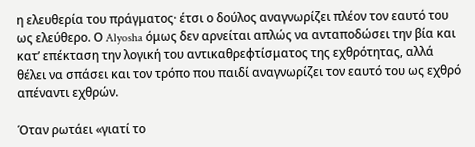η ελευθερία του πράγματος· έτσι ο δούλος αναγνωρίζει πλέον τον εαυτό του ως ελεύθερο. Ο Alyosha όμως δεν αρνείται απλώς να ανταποδώσει την βία και κατ’ επέκταση την λογική του αντικαθρεφτίσματος της εχθρότητας, αλλά θέλει να σπάσει και τον τρόπο που παιδί αναγνωρίζει τον εαυτό του ως εχθρό απέναντι εχθρών.

Όταν ρωτάει «γιατί το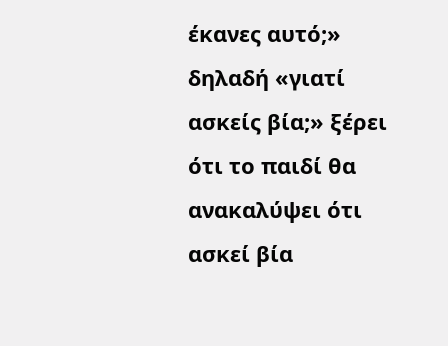έκανες αυτό;» δηλαδή «γιατί ασκείς βία;» ξέρει ότι το παιδί θα ανακαλύψει ότι ασκεί βία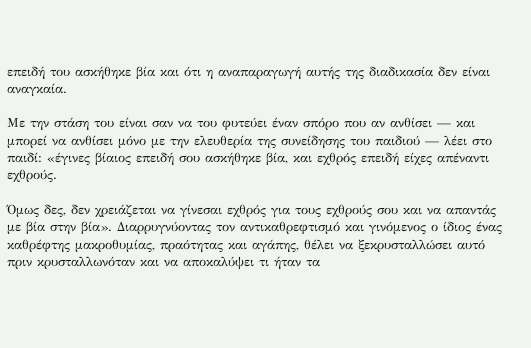επειδή του ασκήθηκε βία και ότι η αναπαραγωγή αυτής της διαδικασία δεν είναι αναγκαία.

Με την στάση του είναι σαν να του φυτεύει έναν σπόρο που αν ανθίσει — και μπορεί να ανθίσει μόνο με την ελευθερία της συνείδησης του παιδιού — λέει στο παιδί: «έγινες βίαιος επειδή σου ασκήθηκε βία, και εχθρός επειδή είχες απέναντι εχθρούς.

Όμως δες, δεν χρειάζεται να γίνεσαι εχθρός για τους εχθρούς σου και να απαντάς με βία στην βία». Διαρρυγνύοντας τον αντικαθρεφτισμό και γινόμενος ο ίδιος ένας καθρέφτης μακροθυμίας, πραότητας και αγάπης, θέλει να ξεκρυσταλλώσει αυτό πριν κρυσταλλωνόταν και να αποκαλύψει τι ήταν τα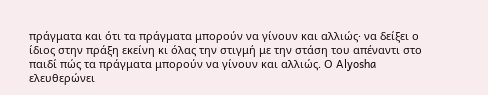πράγματα και ότι τα πράγματα μπορούν να γίνουν και αλλιώς· να δείξει ο ίδιος στην πράξη εκείνη κι όλας την στιγμή με την στάση του απέναντι στο παιδί πώς τα πράγματα μπορούν να γίνουν και αλλιώς. Ο Alyosha ελευθερώνει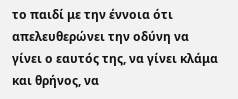το παιδί με την έννοια ότι απελευθερώνει την οδύνη να γίνει ο εαυτός της, να γίνει κλάμα και θρήνος, να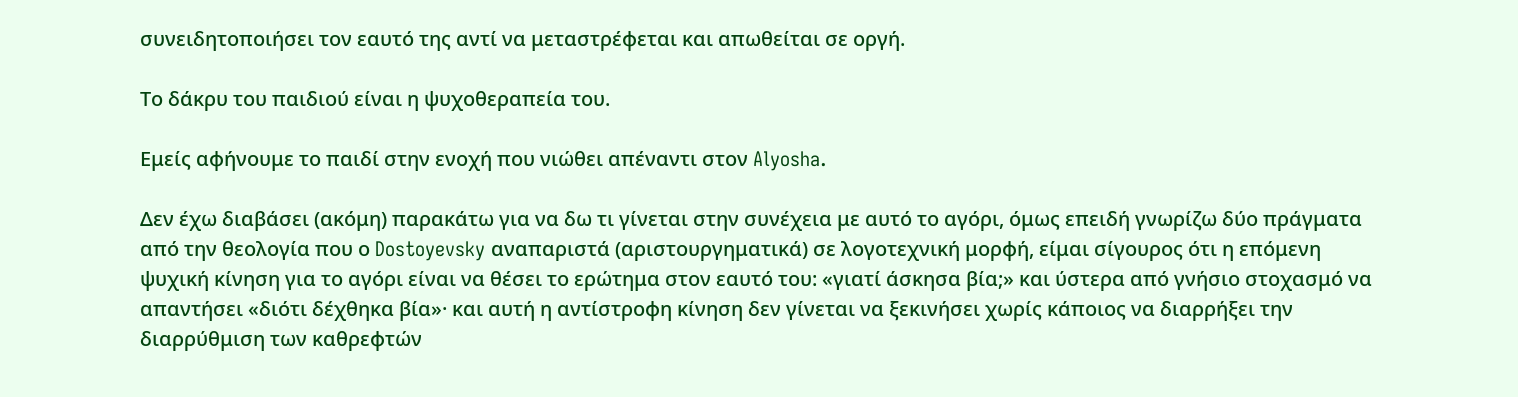συνειδητοποιήσει τον εαυτό της αντί να μεταστρέφεται και απωθείται σε οργή.

Το δάκρυ του παιδιού είναι η ψυχοθεραπεία του.

Εμείς αφήνουμε το παιδί στην ενοχή που νιώθει απέναντι στον Alyosha.

Δεν έχω διαβάσει (ακόμη) παρακάτω για να δω τι γίνεται στην συνέχεια με αυτό το αγόρι, όμως επειδή γνωρίζω δύο πράγματα από την θεολογία που ο Dostoyevsky αναπαριστά (αριστουργηματικά) σε λογοτεχνική μορφή, είμαι σίγουρος ότι η επόμενη ψυχική κίνηση για το αγόρι είναι να θέσει το ερώτημα στον εαυτό του: «γιατί άσκησα βία;» και ύστερα από γνήσιο στοχασμό να απαντήσει «διότι δέχθηκα βία»· και αυτή η αντίστροφη κίνηση δεν γίνεται να ξεκινήσει χωρίς κάποιος να διαρρήξει την διαρρύθμιση των καθρεφτών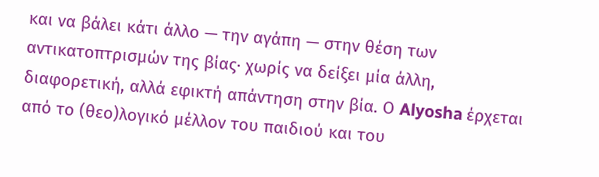και να βάλει κάτι άλλο — την αγάπη — στην θέση των αντικατοπτρισμών της βίας· χωρίς να δείξει μία άλλη, διαφορετική, αλλά εφικτή απάντηση στην βία. Ο Alyosha έρχεται από το (θεο)λογικό μέλλον του παιδιού και του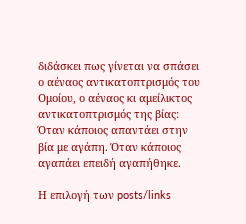διδάσκει πως γίνεται να σπάσει ο αέναος αντικατοπτρισμός του Ομοίου, ο αέναος κι αμείλικτος αντικατοπτρισμός της βίας: Όταν κάποιος απαντάει στην βία με αγάπη. Όταν κάποιος αγαπάει επειδή αγαπήθηκε.

Η επιλογή των posts/links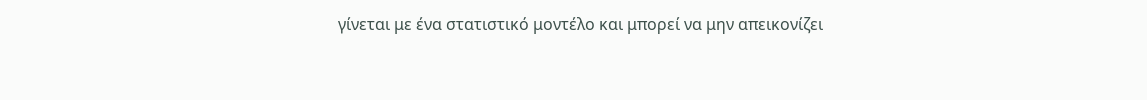γίνεται με ένα στατιστικό μοντέλο και μπορεί να μην απεικονίζει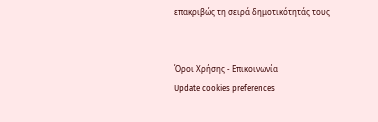επακριβώς τη σειρά δημοτικότητάς τους


Όροι Χρήσης - Επικοινωνία
Update cookies preferences